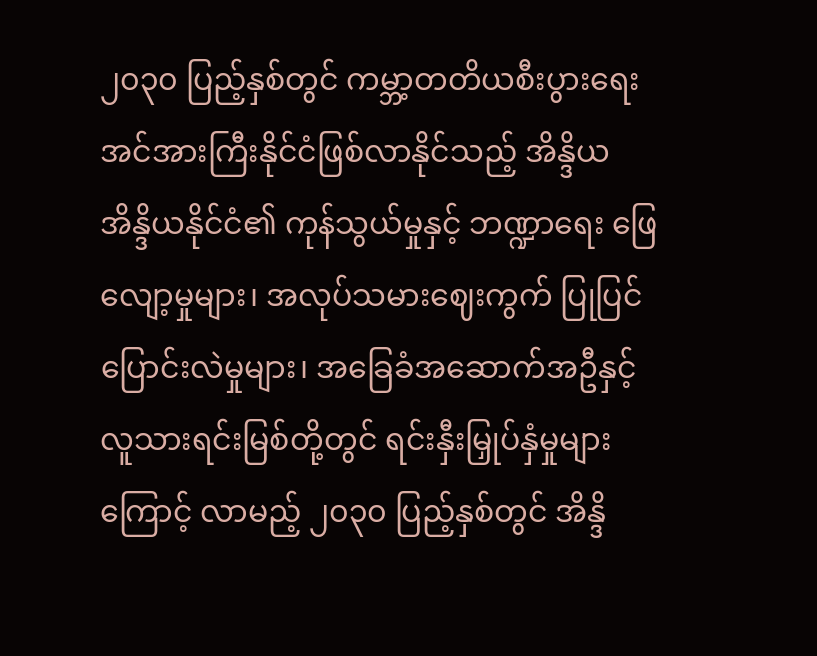၂၀၃၀ ပြည့်နှစ်တွင် ကမ္ဘာ့တတိယစီးပွားရေးအင်အားကြီးနိုင်ငံဖြစ်လာနိုင်သည့် အိန္ဒိယ
အိန္ဒိယနိုင်ငံ၏ ကုန်သွယ်မှုနှင့် ဘဏ္ဍာရေး ဖြေလျော့မှုများ၊ အလုပ်သမားဈေးကွက် ပြုပြင်ပြောင်းလဲမှုများ၊ အခြေခံအဆောက်အဦနှင့် လူသားရင်းမြစ်တို့တွင် ရင်းနှီးမြှုပ်နှံမှုများကြောင့် လာမည့် ၂၀၃၀ ပြည့်နှစ်တွင် အိန္ဒိ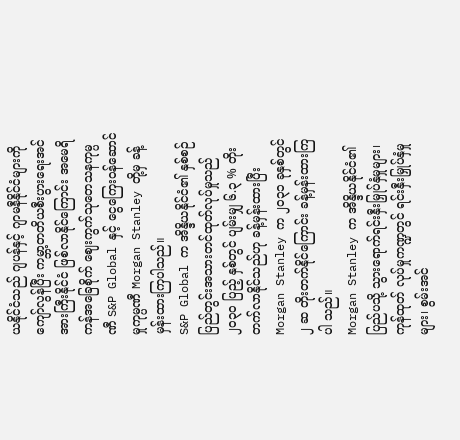ယနိုင်ငံသည် ဂျပန်နှင့် ဂျာမနီနိုင်ငံများကို ကျော်လွန်ပြီး ကမ္ဘာ့တတိယစီးပွားရေးအင်အားကြီးနိုင်ငံ ဖြစ်လာနိုင်ကြောင်း အမေရိကန်အခြေစိုက် ဈေးကွက်သုတေသနကုမ္ပဏီ S&P Global နှင့် ငွေကြေးဝန်ဆောင်မှုကုမ္ပဏီ Morgan Stanley တို့မှ ခန့်မှန်းထားကြပါသည်။
S&P Global က အိန္ဒိယနိုင်ငံ၏ နှစ်စဉ်ပြည်တွင်းအသားတင်ထုတ်လုပ်မှုသည် ၂၀၃၀ ပြည့် နှစ်တွင် ပျမ်းမျှ ၆.၃ % တိုးတက်လာနိုင်သည်ဟု ခန့်မှန်းထားပြီး Morgan Stanley က ၂၀၃၁ ခုနှစ်တွင် ၂ ဆ တိုးတက်နိုင်ကြောင်း ခန့်မှန်းထားကြပါ သည်။
Morgan Stanley က အိန္ဒိယနိုင်ငံ၏ ပြည်ပသို့ သွားရောက်ရင်းနှီးမြှုပ်နှံမှုများ၊ ကုန်ထုတ် လုပ်မှုကဏ္ဍတွင် ရင်းနှီးမြှုပ်နှံမှုများ၊ စွမ်းအင်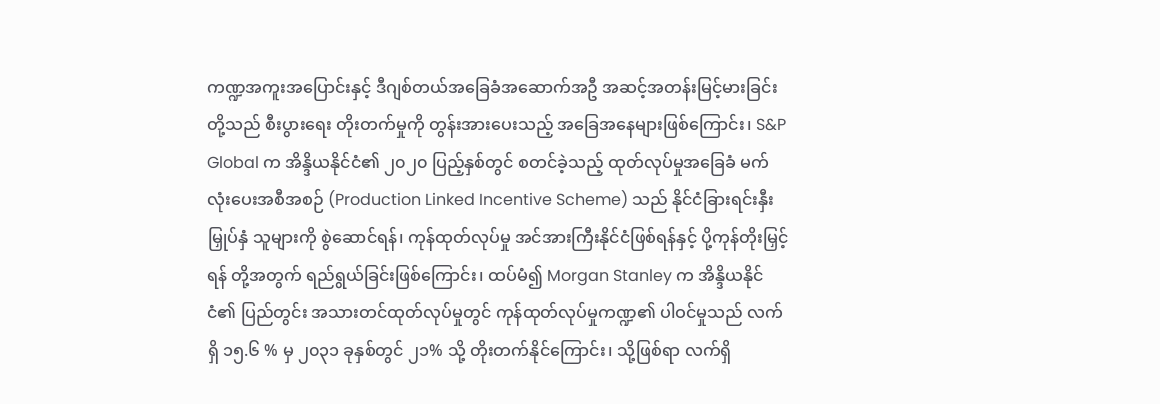ကဏ္ဍအကူးအပြောင်းနှင့် ဒီဂျစ်တယ်အခြေခံအဆောက်အဦ အဆင့်အတန်းမြင့်မားခြင်းတို့သည် စီးပွားရေး တိုးတက်မှုကို တွန်းအားပေးသည့် အခြေအနေများဖြစ်ကြောင်း၊ S&P Global က အိန္ဒိယနိုင်ငံ၏ ၂၀၂၀ ပြည့်နှစ်တွင် စတင်ခဲ့သည့် ထုတ်လုပ်မှုအခြေခံ မက်လုံးပေးအစီအစဉ် (Production Linked Incentive Scheme) သည် နိုင်ငံခြားရင်းနှီးမြှုပ်နှံ သူများကို စွဲဆောင်ရန်၊ ကုန်ထုတ်လုပ်မှု အင်အားကြီးနိုင်ငံဖြစ်ရန်နှင့် ပို့ကုန်တိုးမြှင့်ရန် တို့အတွက် ရည်ရွယ်ခြင်းဖြစ်ကြောင်း၊ ထပ်မံ၍ Morgan Stanley က အိန္ဒိယနိုင်ငံ၏ ပြည်တွင်း အသားတင်ထုတ်လုပ်မှုတွင် ကုန်ထုတ်လုပ်မှုကဏ္ဍ၏ ပါဝင်မှုသည် လက်ရှိ ၁၅.၆ % မှ ၂၀၃၁ ခုနှစ်တွင် ၂၁% သို့ တိုးတက်နိုင်ကြောင်း၊ သို့ဖြစ်ရာ လက်ရှိ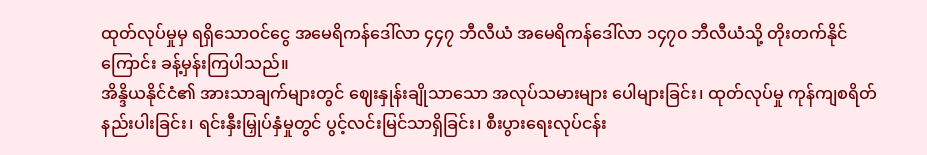ထုတ်လုပ်မှုမှ ရရှိသောဝင်ငွေ အမေရိကန်ဒေါ်လာ ၄၄၇ ဘီလီယံ အမေရိကန်ဒေါ်လာ ၁၄၇၀ ဘီလီယံသို့ တိုးတက်နိုင်ကြောင်း ခန့်မှန်းကြပါသည်။
အိန္ဒိယနိုင်ငံ၏ အားသာချက်များတွင် ဈေးနှုန်းချိုသာသော အလုပ်သမားများ ပေါများခြင်း၊ ထုတ်လုပ်မှု ကုန်ကျစရိတ်နည်းပါးခြင်း၊ ရင်းနှီးမြှုပ်နှံမှုတွင် ပွင့်လင်းမြင်သာရှိခြင်း၊ စီးပွားရေးလုပ်ငန်း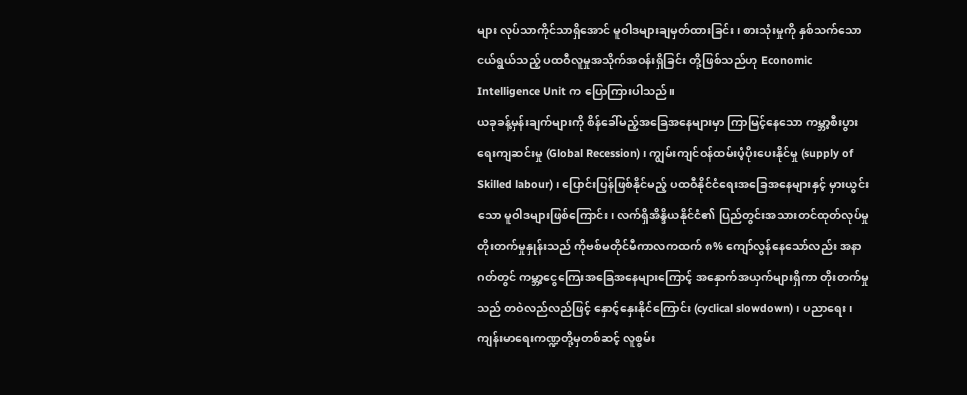များ လုပ်သာကိုင်သာရှိအောင် မူဝါဒများချမှတ်ထားခြင်း၊ စားသုံးမှုကို နှစ်သက်သော ငယ်ရွယ်သည့် ပထဝီလူမှုအသိုက်အဝန်းရှိခြင်း တို့ဖြစ်သည်ဟု Economic Intelligence Unit က ပြောကြားပါသည်။
ယခုခန့်မှန်းချက်များကို စိန်ခေါ်မည့်အခြေအနေများမှာ ကြာမြင့်နေသော ကမ္ဘာ့စီးပွားရေးကျဆင်းမှု (Global Recession) ၊ ကျွမ်းကျင်ဝန်ထမ်းပံ့ပိုးပေးနိုင်မှု (supply of Skilled labour)၊ ပြောင်းပြန်ဖြစ်နိုင်မည့် ပထဝီနိုင်ငံရေးအခြေအနေများနှင့် မှားယွင်းသော မူဝါဒများဖြစ်ကြောင်း၊ လက်ရှိအိန္ဒိယနိုင်ငံ၏ ပြည်တွင်းအသားတင်ထုတ်လုပ်မှု တိုးတက်မှုနှုန်းသည် ကိုဗစ်မတိုင်မီကာလကထက် ၈% ကျော်လွန်နေသော်လည်း အနာဂတ်တွင် ကမ္ဘာ့ငွေကြေးအခြေအနေများကြောင့် အနှောက်အယှက်များရှိကာ တိုးတက်မှုသည် တဝဲလည်လည်ဖြင့် နှောင့်နှေးနိုင်ကြောင်း (cyclical slowdown) ၊ ပညာရေး၊ ကျန်းမာရေးကဏ္ဍတို့မှတစ်ဆင့် လူစွမ်း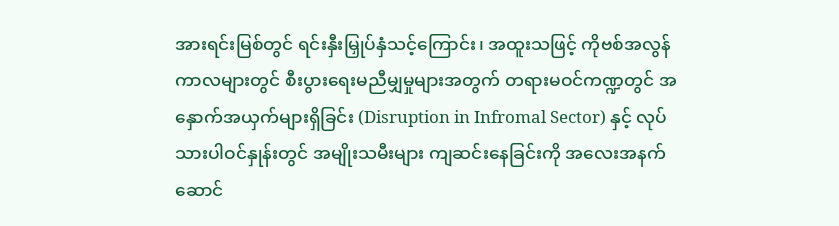အားရင်းမြစ်တွင် ရင်းနှီးမြှုပ်နှံသင့်ကြောင်း၊ အထူးသဖြင့် ကိုဗစ်အလွန်ကာလများတွင် စီးပွားရေးမညီမျှမှုများအတွက် တရားမဝင်ကဏ္ဍတွင် အနှောက်အယှက်များရှိခြင်း (Disruption in Infromal Sector) နှင့် လုပ်သားပါဝင်နှုန်းတွင် အမျိုးသမီးများ ကျဆင်းနေခြင်းကို အလေးအနက် ဆောင်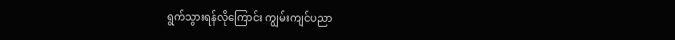ရွက်သွားရန်လိုကြောင်း ကျွမ်းကျင်ပညာ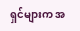ရှင်များက အ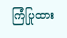ကြံပြုထား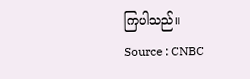ကြပါသည်။
Source : CNBC